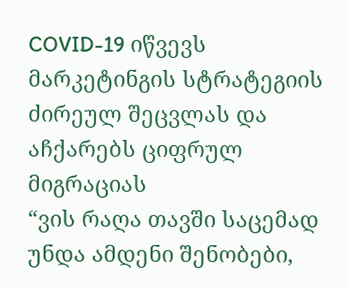COVID-19 იწვევს მარკეტინგის სტრატეგიის ძირეულ შეცვლას და აჩქარებს ციფრულ მიგრაციას
“ვის რაღა თავში საცემად უნდა ამდენი შენობები,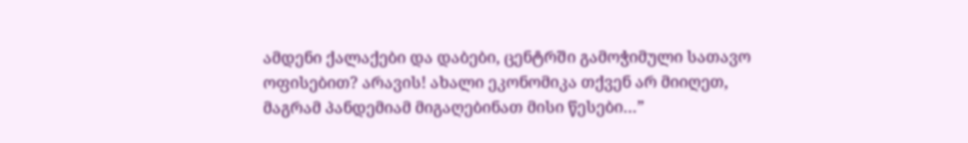ამდენი ქალაქები და დაბები, ცენტრში გამოჭიმული სათავო ოფისებით? არავის! ახალი ეკონომიკა თქვენ არ მიიღეთ, მაგრამ პანდემიამ მიგაღებინათ მისი წესები…”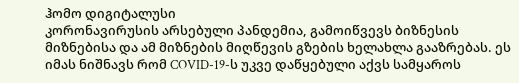ჰომო დიგიტალუსი
კორონავირუსის არსებული პანდემია, გამოიწვევს ბიზნესის მიზნებისა და ამ მიზნების მიღწევის გზების ხელახლა გააზრებას. ეს იმას ნიშნავს რომ COVID-19-ს უკვე დაწყებული აქვს სამყაროს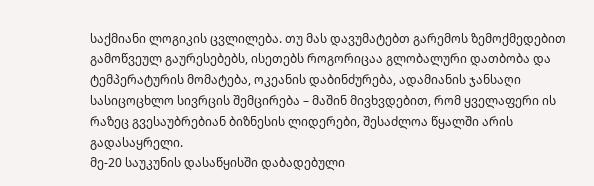საქმიანი ლოგიკის ცვლილება. თუ მას დავუმატებთ გარემოს ზემოქმედებით გამოწვეულ გაურესებებს, ისეთებს როგორიცაა გლობალური დათბობა და ტემპერატურის მომატება, ოკეანის დაბინძურება, ადამიანის ჯანსაღი სასიცოცხლო სივრცის შემცირება – მაშინ მივხვდებით, რომ ყველაფერი ის რაზეც გვესაუბრებიან ბიზნესის ლიდერები, შესაძლოა წყალში არის გადასაყრელი.
მე-20 საუკუნის დასაწყისში დაბადებული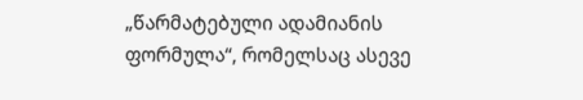„წარმატებული ადამიანის ფორმულა“, რომელსაც ასევე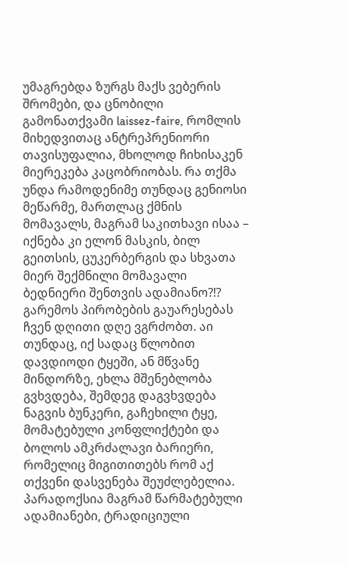უმაგრებდა ზურგს მაქს ვებერის შრომები, და ცნობილი გამონათქვამი laissez-faire, რომლის მიხედვითაც ანტრეპრენიორი თავისუფალია, მხოლოდ ჩიხისაკენ მიერეკება კაცობრიობას. რა თქმა უნდა რამოდენიმე თუნდაც გენიოსი მეწარმე, მართლაც ქმნის მომავალს, მაგრამ საკითხავი ისაა – იქნება კი ელონ მასკის, ბილ გეითსის, ცუკერბერგის და სხვათა მიერ შექმნილი მომავალი ბედნიერი შენთვის ადამიანო?!?
გარემოს პირობების გაუარესებას ჩვენ დღითი დღე ვგრძობთ. აი თუნდაც, იქ სადაც წლობით დავდიოდი ტყეში, ან მწვანე მინდორზე, ეხლა მშენებლობა გვხვდება, შემდეგ დაგვხვდება ნაგვის ბუნკერი, გაჩეხილი ტყე, მომატებული კონფლიქტები და ბოლოს ამკრძალავი ბარიერი, რომელიც მიგითითებს რომ აქ თქვენი დასვენება შეუძლებელია.
პარადოქსია მაგრამ წარმატებული ადამიანები, ტრადიციული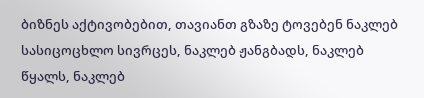ბიზნეს აქტივობებით, თავიანთ გზაზე ტოვებენ ნაკლებ სასიცოცხლო სივრცეს, ნაკლებ ჟანგბადს, ნაკლებ წყალს, ნაკლებ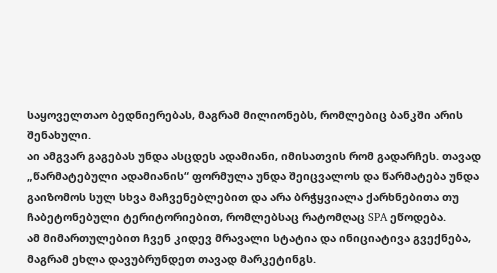საყოველთაო ბედნიერებას, მაგრამ მილიონებს, რომლებიც ბანკში არის შენახული.
აი ამგვარ გაგებას უნდა ასცდეს ადამიანი, იმისათვის რომ გადარჩეს. თავად „წარმატებული ადამიანის“ ფორმულა უნდა შეიცვალოს და წარმატება უნდა გაიზომოს სულ სხვა მაჩვენებლებით და არა ბრჭყვიალა ქარხნებითა თუ ჩაბეტონებული ტერიტორიებით, რომლებსაც რატომღაც SPA ეწოდება.
ამ მიმართულებით ჩვენ კიდევ მრავალი სტატია და ინიციატივა გვექნება, მაგრამ ეხლა დავუბრუნდეთ თავად მარკეტინგს.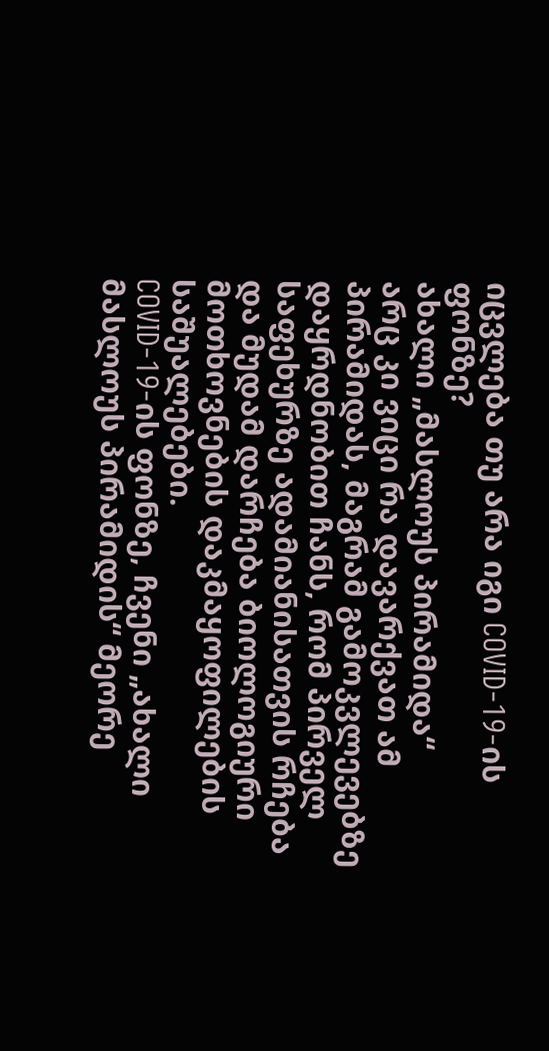იცვლება თუ არა იგი COVID-19-ის ფონზე?
ახალი „მასლოუს პირამიდა“
არც კი ვიცი რა დავარქვათ ამ პირამიდას, მაგრამ გამოკვლევებზე დაყრდნობით ჩანს, რომ პირველ საფეხურზე ადამიანისათვის რჩება და მუდამ დარჩება ბიოლოგიური მოთხოვნების დაკმაყოფილების საშუალებები.
COVID-19-ის ფონზე, ჩვენი „ახალი მასლოუს პირამიდის“ მეორე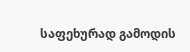საფეხურად გამოდის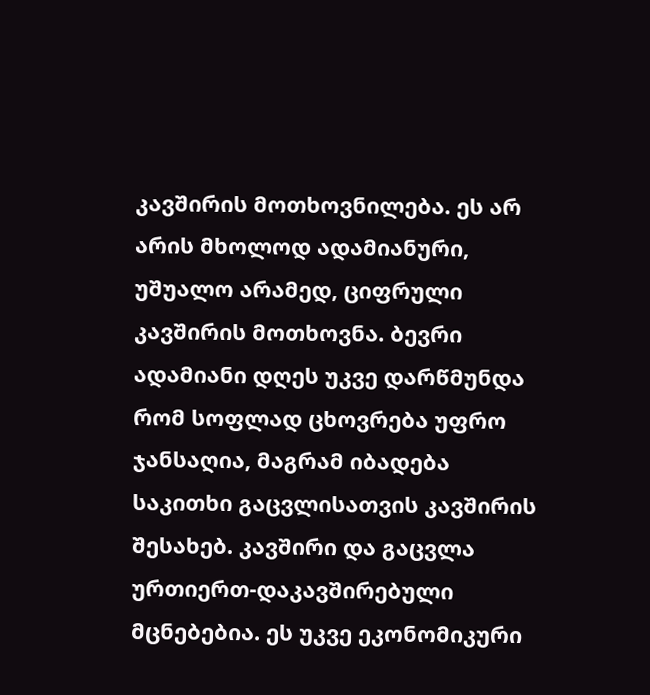კავშირის მოთხოვნილება. ეს არ არის მხოლოდ ადამიანური, უშუალო არამედ, ციფრული კავშირის მოთხოვნა. ბევრი ადამიანი დღეს უკვე დარწმუნდა რომ სოფლად ცხოვრება უფრო ჯანსაღია, მაგრამ იბადება საკითხი გაცვლისათვის კავშირის შესახებ. კავშირი და გაცვლა ურთიერთ-დაკავშირებული მცნებებია. ეს უკვე ეკონომიკური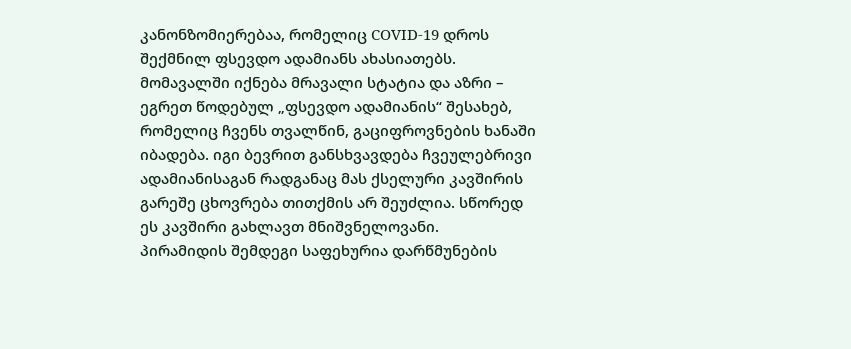კანონზომიერებაა, რომელიც COVID-19 დროს შექმნილ ფსევდო ადამიანს ახასიათებს.
მომავალში იქნება მრავალი სტატია და აზრი – ეგრეთ წოდებულ „ფსევდო ადამიანის“ შესახებ, რომელიც ჩვენს თვალწინ, გაციფროვნების ხანაში იბადება. იგი ბევრით განსხვავდება ჩვეულებრივი ადამიანისაგან რადგანაც მას ქსელური კავშირის გარეშე ცხოვრება თითქმის არ შეუძლია. სწორედ ეს კავშირი გახლავთ მნიშვნელოვანი.
პირამიდის შემდეგი საფეხურია დარწმუნების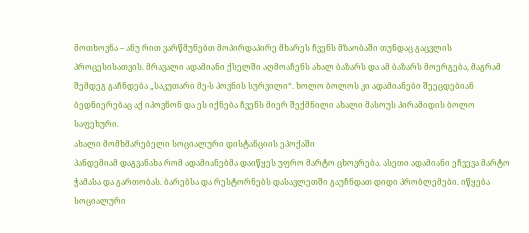მოთხოვნა – ანუ რით ვარწმუნებთ მოპირდაპირე მხარეს ჩვენს მზაობაში თუნდაც გაცვლის პროცესისათვის. მრავალი ადამიანი ქსელში აღმოაჩენს ახალ ბაზარს და ამ ბაზარს მოერგება, მაგრამ შემდეგ გაჩნდება „საკუთარი მე-ს პოვნის სურვილი“. ხოლო ბოლოს კი ადამიანები შეეცდებიან ბედნიერებაც აქ იპოვნონ და ეს იქნება ჩვენს მიერ შექმნილი ახალი მასოუს პირამიდის ბოლო საფეხური.
ახალი მომხმარებელი სოციალური დისტანციის ეპოქაში
პანდემიამ დაგვანახა რომ ადამიანებმა დაიწყეს უფრო მარტო ცხოვრება. ასეთი ადამიანი ეჩვევა მარტო ჭამასა და გართობას. ბარებსა და რესტორნებს დასავლეთში გაუჩნდათ დიდი პრობლემები. იწყება სოციალური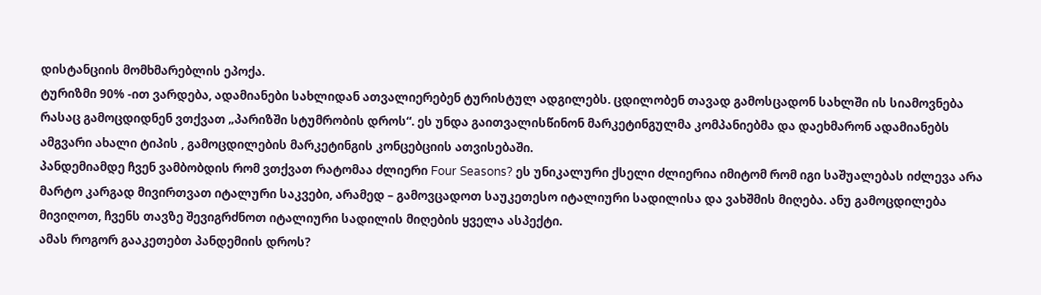დისტანციის მომხმარებლის ეპოქა.
ტურიზმი 90% -ით ვარდება, ადამიანები სახლიდან ათვალიერებენ ტურისტულ ადგილებს. ცდილობენ თავად გამოსცადონ სახლში ის სიამოვნება რასაც გამოცდიდნენ ვთქვათ „პარიზში სტუმრობის დროს“. ეს უნდა გაითვალისწინონ მარკეტინგულმა კომპანიებმა და დაეხმარონ ადამიანებს ამგვარი ახალი ტიპის , გამოცდილების მარკეტინგის კონცებციის ათვისებაში.
პანდემიამდე ჩვენ ვამბობდის რომ ვთქვათ რატომაა ძლიერი Four Seasons? ეს უნიკალური ქსელი ძლიერია იმიტომ რომ იგი საშუალებას იძლევა არა მარტო კარგად მივირთვათ იტალური საკვები, არამედ – გამოვცადოთ საუკეთესო იტალიური სადილისა და ვახშმის მიღება. ანუ გამოცდილება მივიღოთ, ჩვენს თავზე შევიგრძნოთ იტალიური სადილის მიღების ყველა ასპექტი.
ამას როგორ გააკეთებთ პანდემიის დროს?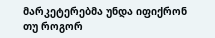მარკეტერებმა უნდა იფიქრონ თუ როგორ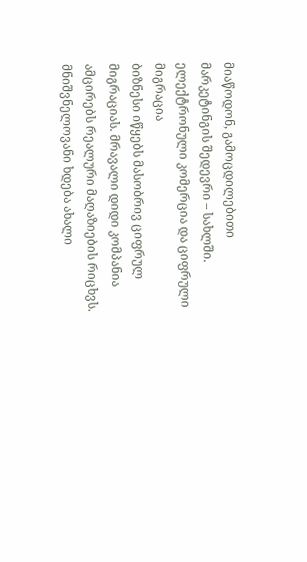მიაწოდონ, გამოცდილებითი მარკეტინგის შედევრი – სახლში.
ელექტრონული კომერცია და ციფრული მიგრაცია
ბიზნესი იწყებს მასობრივ ციფრულ მიგრაციას. მრავალი დიდი კომპანია ამცირებს რეალური მაღაზიების რიცხვს. მნიშვნელოვანი ხდება ახალი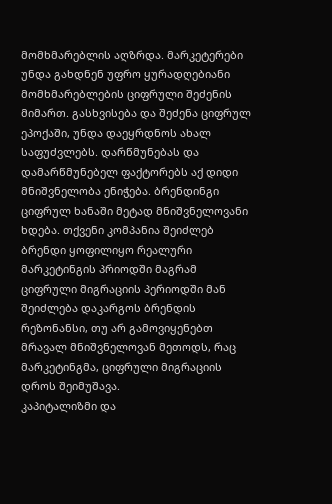მომხმარებლის აღზრდა. მარკეტერები უნდა გახდნენ უფრო ყურადღებიანი მომხმარებლების ციფრული შეძენის მიმართ. გასხვისება და შეძენა ციფრულ ეპოქაში, უნდა დაეყრდნოს ახალ საფუძვლებს. დარწმუნებას და დამარწმუნებელ ფაქტორებს აქ დიდი მნიშვნელობა ენიჭება. ბრენდინგი ციფრულ ხანაში მეტად მნიშვნელოვანი ხდება. თქვენი კომპანია შეიძლებ ბრენდი ყოფილიყო რეალური მარკეტინგის პრიოდში მაგრამ ციფრული მიგრაციის პერიოდში მან შეიძლება დაკარგოს ბრენდის რეზონანსი, თუ არ გამოვიყენებთ მრავალ მნიშვნელოვან მეთოდს, რაც მარკეტინგმა, ციფრული მიგრაციის დროს შეიმუშავა.
კაპიტალიზმი და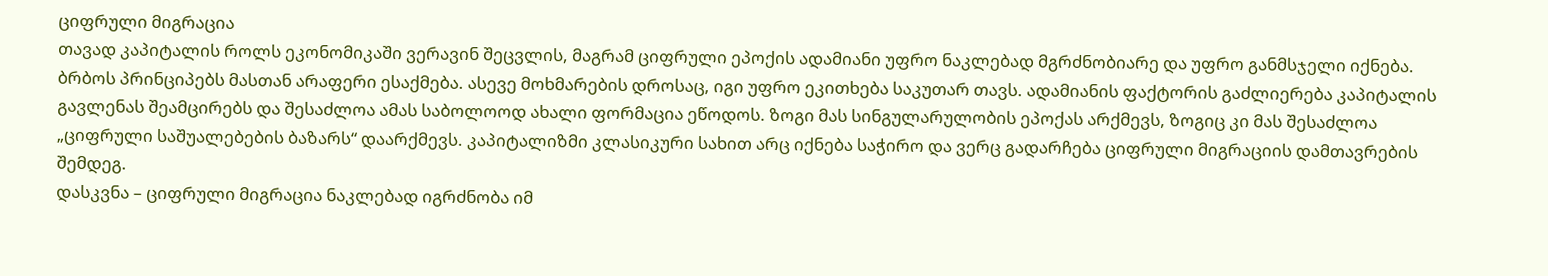ციფრული მიგრაცია
თავად კაპიტალის როლს ეკონომიკაში ვერავინ შეცვლის, მაგრამ ციფრული ეპოქის ადამიანი უფრო ნაკლებად მგრძნობიარე და უფრო განმსჯელი იქნება. ბრბოს პრინციპებს მასთან არაფერი ესაქმება. ასევე მოხმარების დროსაც, იგი უფრო ეკითხება საკუთარ თავს. ადამიანის ფაქტორის გაძლიერება კაპიტალის გავლენას შეამცირებს და შესაძლოა ამას საბოლოოდ ახალი ფორმაცია ეწოდოს. ზოგი მას სინგულარულობის ეპოქას არქმევს, ზოგიც კი მას შესაძლოა „ციფრული საშუალებების ბაზარს“ დაარქმევს. კაპიტალიზმი კლასიკური სახით არც იქნება საჭირო და ვერც გადარჩება ციფრული მიგრაციის დამთავრების შემდეგ.
დასკვნა – ციფრული მიგრაცია ნაკლებად იგრძნობა იმ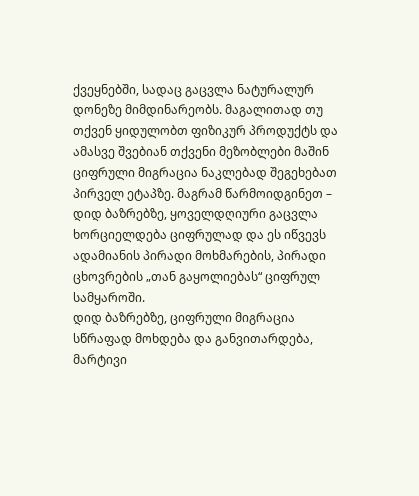ქვეყნებში, სადაც გაცვლა ნატურალურ დონეზე მიმდინარეობს. მაგალითად თუ თქვენ ყიდულობთ ფიზიკურ პროდუქტს და ამასვე შვებიან თქვენი მეზობლები მაშინ ციფრული მიგრაცია ნაკლებად შეგეხებათ პირველ ეტაპზე. მაგრამ წარმოიდგინეთ – დიდ ბაზრებზე, ყოველდღიური გაცვლა ხორციელდება ციფრულად და ეს იწვევს ადამიანის პირადი მოხმარების, პირადი ცხოვრების „თან გაყოლიებას“ ციფრულ სამყაროში.
დიდ ბაზრებზე, ციფრული მიგრაცია სწრაფად მოხდება და განვითარდება, მარტივი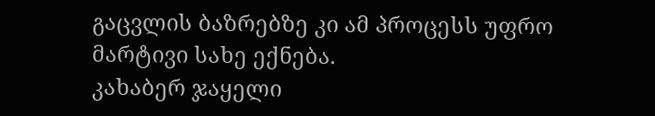გაცვლის ბაზრებზე კი ამ პროცესს უფრო მარტივი სახე ექნება.
კახაბერ ჯაყელი